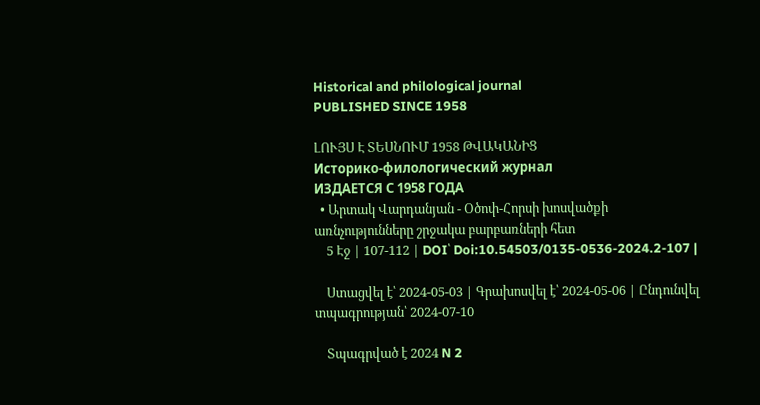Historical and philological journal
PUBLISHED SINCE 1958

ԼՈՒՅՍ Է ՏԵՍՆՈՒՄ 1958 ԹՎԱԿԱՆԻՑ
Историко-филологический журнал
ИЗДАЕТСЯ С 1958 ГОДА
  • Արտակ Վարդանյան - Օծոփ-Հորսի խոսվածքի առնչությունները շրջակա բարբառների հետ
    5 Էջ | 107-112 | DOI՝ Doi:10.54503/0135-0536-2024.2-107 |

    Ստացվել է՝ 2024-05-03 | Գրախոսվել է՝ 2024-05-06 | Ընդունվել տպագրության՝ 2024-07-10

    Տպագրված է 2024 N 2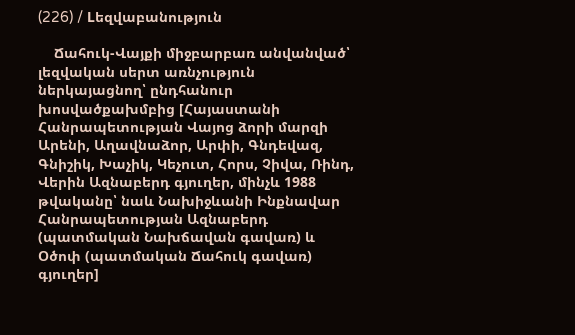(226) / Lեզվաբանություն

    Ճահուկ-Վայքի միջբարբառ անվանված՝ լեզվական սերտ առնչություն ներկայացնող՝ ընդհանուր խոսվածքախմբից [Հայաստանի Հանրապետության Վայոց ձորի մարզի Արենի, Աղավնաձոր, Արփի, Գնդեվազ, Գնիշիկ, Խաչիկ, Կեչուտ, Հորս, Չիվա, Ռինդ, Վերին Ազնաբերդ գյուղեր, մինչև 1988 թվականը՝ նաև Նախիջևանի Ինքնավար Հանրապետության Ազնաբերդ (պատմական Նախճավան գավառ) և Օծոփ (պատմական Ճահուկ գավառ) գյուղեր]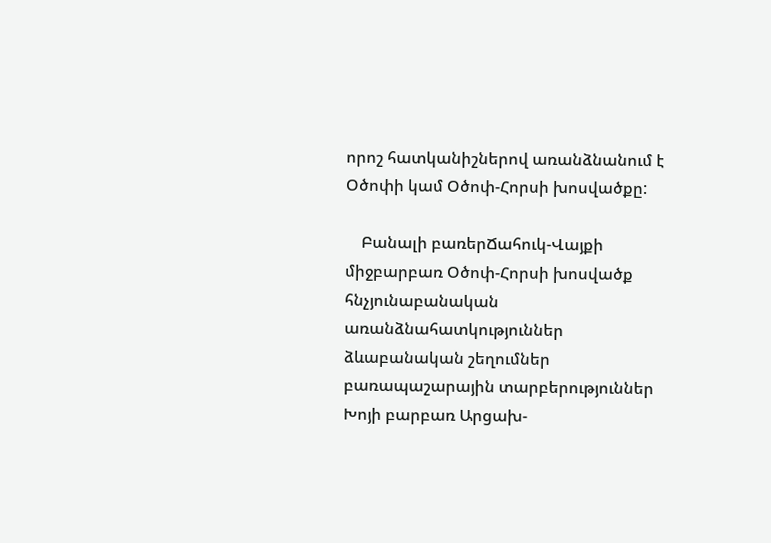որոշ հատկանիշներով առանձնանում է Օծոփի կամ Օծոփ-Հորսի խոսվածքը:

    Բանալի բառերՃահուկ-Վայքի միջբարբառ Օծոփ-Հորսի խոսվածք հնչյունաբանական առանձնահատկություններ ձևաբանական շեղումներ բառապաշարային տարբերություններ Խոյի բարբառ Արցախ-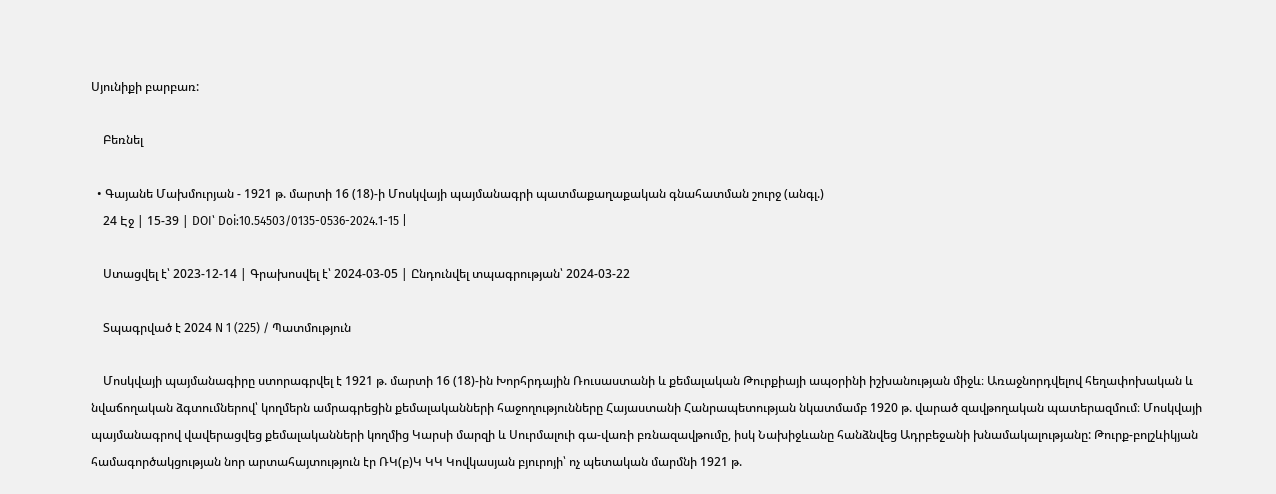Սյունիքի բարբառ:

    Բեռնել

  • Գայանե Մախմուրյան - 1921 թ. մարտի 16 (18)-ի Մոսկվայի պայմանագրի պատմաքաղաքական գնահատման շուրջ (անգլ.)
    24 Էջ | 15-39 | DOI՝ Doi:10.54503/0135-0536-2024.1-15 |

    Ստացվել է՝ 2023-12-14 | Գրախոսվել է՝ 2024-03-05 | Ընդունվել տպագրության՝ 2024-03-22

    Տպագրված է 2024 N 1 (225) / Պատմություն

    Մոսկվայի պայմանագիրը ստորագրվել է 1921 թ. մարտի 16 (18)-ին Խորհրդային Ռուսաստանի և քեմալական Թուրքիայի ապօրինի իշխանության միջև։ Առաջնորդվելով հեղափոխական և նվաճողական ձգտումներով՝ կողմերն ամրագրեցին քեմալականների հաջողությունները Հայաստանի Հանրապետության նկատմամբ 1920 թ. վարած զավթողական պատերազմում։ Մոսկվայի պայմանագրով վավերացվեց քեմալականների կողմից Կարսի մարզի և Սուրմալուի գա-վառի բռնազավթումը, իսկ Նախիջևանը հանձնվեց Ադրբեջանի խնամակալությանը: Թուրք-բոլշևիկյան համագործակցության նոր արտահայտություն էր ՌԿ(բ)Կ ԿԿ Կովկասյան բյուրոյի՝ ոչ պետական մարմնի 1921 թ.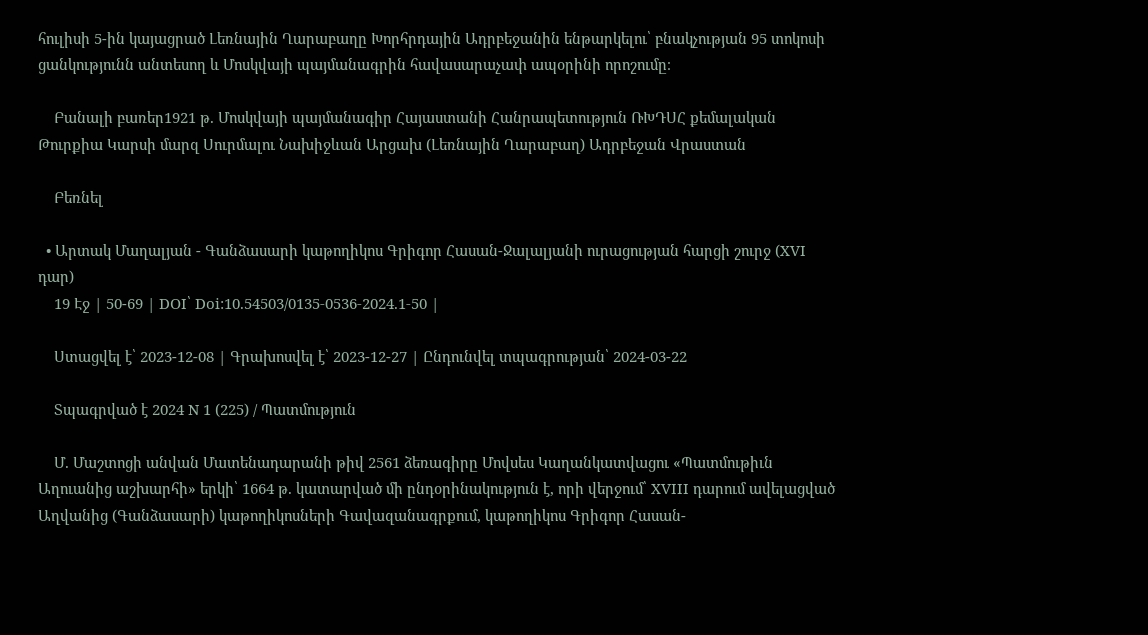հուլիսի 5-ին կայացրած Լեռնային Ղարաբաղը Խորհրդային Ադրբեջանին ենթարկելու՝ բնակչության 95 տոկոսի ցանկությունն անտեսող և Մոսկվայի պայմանագրին հավասարաչափ ապօրինի որոշումը։

    Բանալի բառեր1921 թ. Մոսկվայի պայմանագիր Հայաստանի Հանրապետություն ՌԽԴՍՀ քեմալական Թուրքիա Կարսի մարզ Սուրմալու Նախիջևան Արցախ (Լեռնային Ղարաբաղ) Ադրբեջան Վրաստան

    Բեռնել

  • Արտակ Մաղալյան - Գանձասարի կաթողիկոս Գրիգոր Հասան-Ջալալյանի ուրացության հարցի շուրջ (XVI դար)
    19 Էջ | 50-69 | DOI՝ Doi:10.54503/0135-0536-2024.1-50 |

    Ստացվել է՝ 2023-12-08 | Գրախոսվել է՝ 2023-12-27 | Ընդունվել տպագրության՝ 2024-03-22

    Տպագրված է 2024 N 1 (225) / Պատմություն

    Մ. Մաշտոցի անվան Մատենադարանի թիվ 2561 ձեռագիրը Մովսես Կաղանկատվացու «Պատմութիւն Աղուանից աշխարհի» երկի՝ 1664 թ. կատարված մի ընդօրինակություն է, որի վերջում՝ XVIII դարում ավելացված Աղվանից (Գանձասարի) կաթողիկոսների Գավազանագրքում, կաթողիկոս Գրիգոր Հասան-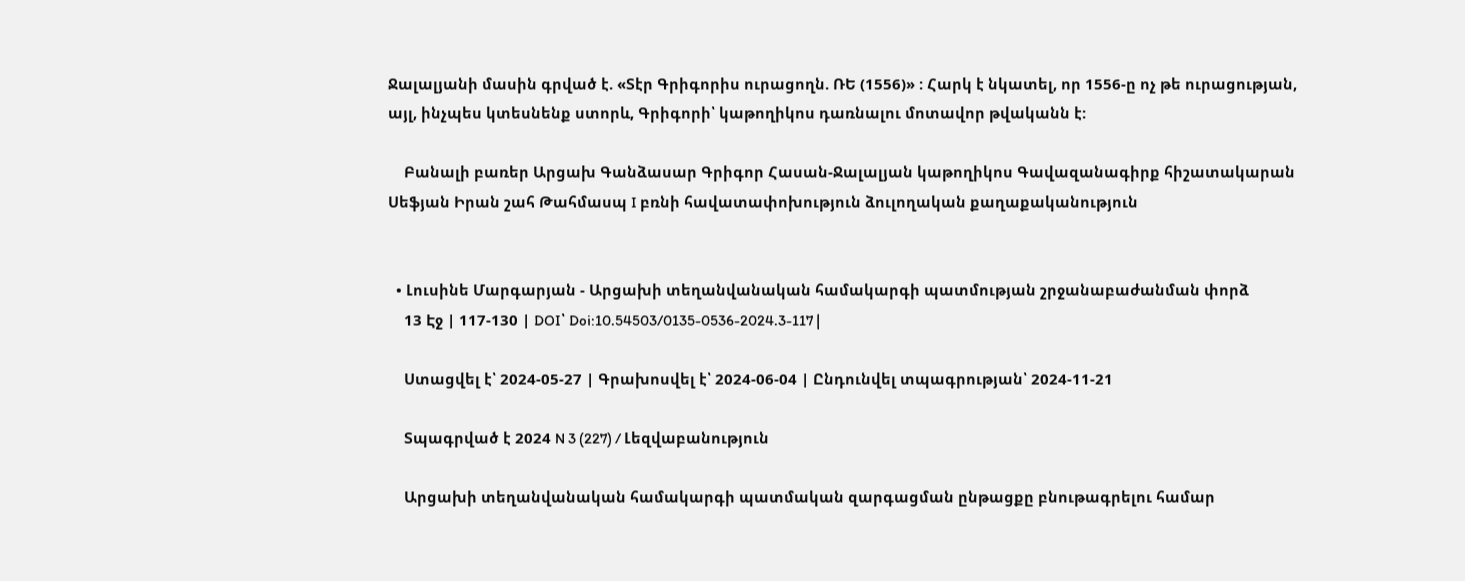Ջալալյանի մասին գրված է. «Տէր Գրիգորիս ուրացողն. ՌԵ (1556)» : Հարկ է նկատել, որ 1556-ը ոչ թե ուրացության, այլ, ինչպես կտեսնենք ստորև, Գրիգորի՝ կաթողիկոս դառնալու մոտավոր թվականն է:

    Բանալի բառեր Արցախ Գանձասար Գրիգոր Հասան-Ջալալյան կաթողիկոս Գավազանագիրք հիշատակարան Սեֆյան Իրան շահ Թահմասպ I բռնի հավատափոխություն ձուլողական քաղաքականություն


  • Լուսինե Մարգարյան - Արցախի տեղանվանական համակարգի պատմության շրջանաբաժանման փորձ
    13 Էջ | 117-130 | DOI՝ Doi:10.54503/0135-0536-2024.3-117 |

    Ստացվել է՝ 2024-05-27 | Գրախոսվել է՝ 2024-06-04 | Ընդունվել տպագրության՝ 2024-11-21

    Տպագրված է 2024 N 3 (227) / Լեզվաբանություն

    Արցախի տեղանվանական համակարգի պատմական զարգացման ընթացքը բնութագրելու համար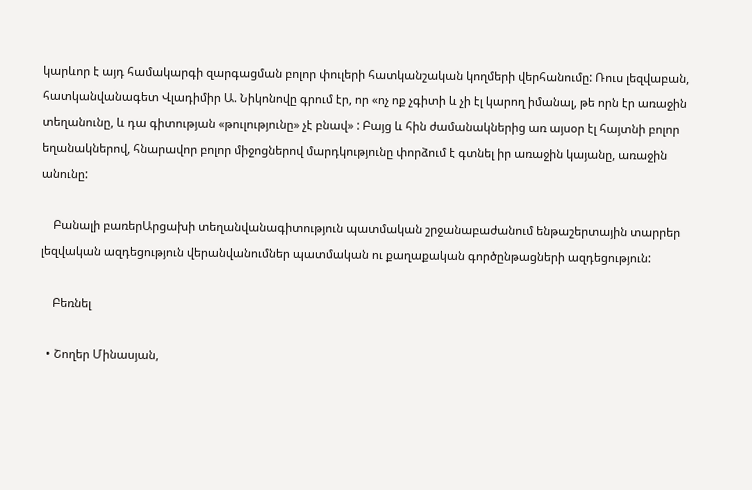կարևոր է այդ համակարգի զարգացման բոլոր փուլերի հատկանշական կողմերի վերհանումը: Ռուս լեզվաբան, հատկանվանագետ Վլադիմիր Ա. Նիկոնովը գրում էր, որ «ոչ ոք չգիտի և չի էլ կարող իմանալ, թե որն էր առաջին տեղանունը, և դա գիտության «թուլությունը» չէ բնավ» : Բայց և հին ժամանակներից առ այսօր էլ հայտնի բոլոր եղանակներով, հնարավոր բոլոր միջոցներով մարդկությունը փորձում է գտնել իր առաջին կայանը, առաջին անունը:

    Բանալի բառերԱրցախի տեղանվանագիտություն պատմական շրջանաբաժանում ենթաշերտային տարրեր լեզվական ազդեցություն վերանվանումներ պատմական ու քաղաքական գործընթացների ազդեցություն:

    Բեռնել

  • Շողեր Մինասյան,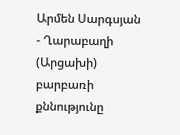Արմեն Սարգսյան - Ղարաբաղի (Արցախի) բարբառի քննությունը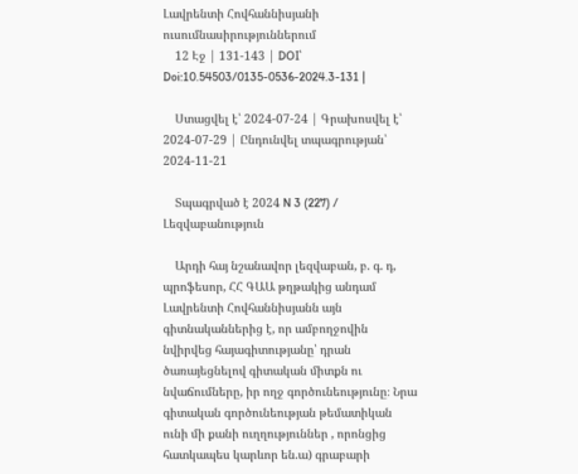Լավրենտի Հովհաննիսյանի ուսումնասիրություններում
    12 Էջ | 131-143 | DOI՝ Doi:10.54503/0135-0536-2024.3-131 |

    Ստացվել է՝ 2024-07-24 | Գրախոսվել է՝ 2024-07-29 | Ընդունվել տպագրության՝ 2024-11-21

    Տպագրված է 2024 N 3 (227) / Լեզվաբանություն

    Արդի հայ նշանավոր լեզվաբան, բ. գ. դ, պրոֆեսոր, ՀՀ ԳԱԱ թղթակից անդամ Լավրենտի Հովհաննիսյանն այն գիտնականներից է, որ ամբողջովին նվիրվեց հայագիտությանը՝ դրան ծառայեցնելով գիտական միտքն ու նվաճումները, իր ողջ գործունեությունը։ Նրա գիտական գործունեության թեմատիկան ունի մի քանի ուղղություններ , որոնցից հատկապես կարևոր են.ա) գրաբարի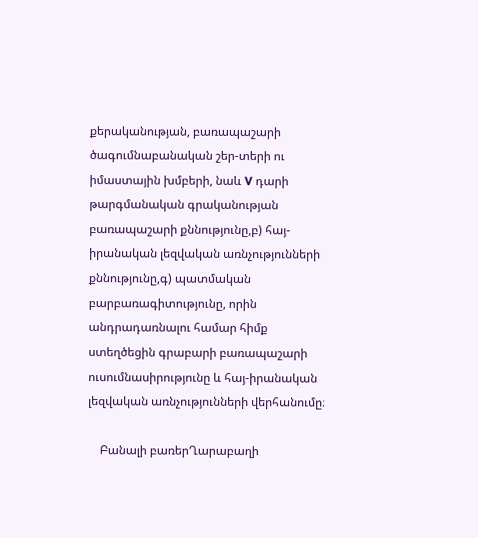քերականության, բառապաշարի ծագումնաբանական շեր-տերի ու իմաստային խմբերի, նաև V դարի թարգմանական գրականության բառապաշարի քննությունը,բ) հայ-իրանական լեզվական առնչությունների քննությունը,գ) պատմական բարբառագիտությունը, որին անդրադառնալու համար հիմք ստեղծեցին գրաբարի բառապաշարի ուսումնասիրությունը և հայ-իրանական լեզվական առնչությունների վերհանումը։

    Բանալի բառերՂարաբաղի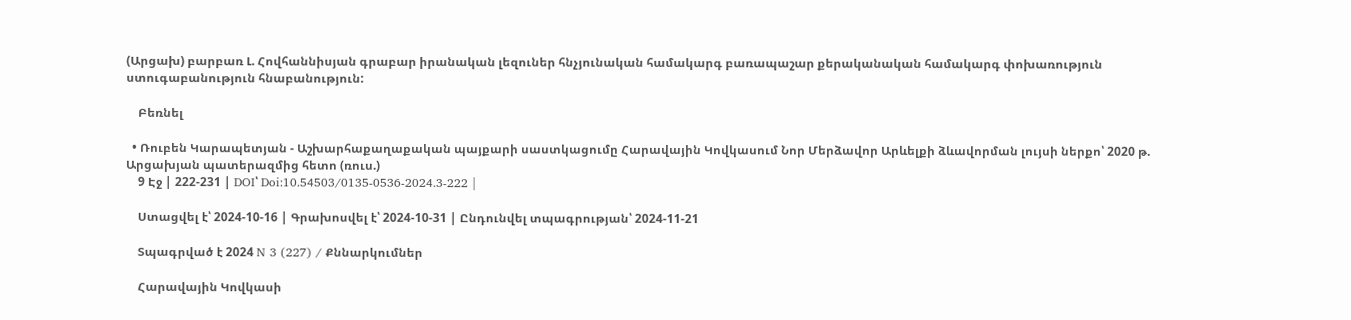(Արցախ) բարբառ Լ. Հովհաննիսյան գրաբար իրանական լեզուներ հնչյունական համակարգ բառապաշար քերականական համակարգ փոխառություն ստուգաբանություն հնաբանություն:

    Բեռնել

  • Ռուբեն Կարապետյան - Աշխարհաքաղաքական պայքարի սաստկացումը Հարավային Կովկասում Նոր Մերձավոր Արևելքի ձևավորման լույսի ներքո՝ 2020 թ. Արցախյան պատերազմից հետո (ռուս.)
    9 Էջ | 222-231 | DOI՝ Doi:10.54503/0135-0536-2024.3-222 |

    Ստացվել է՝ 2024-10-16 | Գրախոսվել է՝ 2024-10-31 | Ընդունվել տպագրության՝ 2024-11-21

    Տպագրված է 2024 N 3 (227) / Քննարկումներ

    Հարավային Կովկասի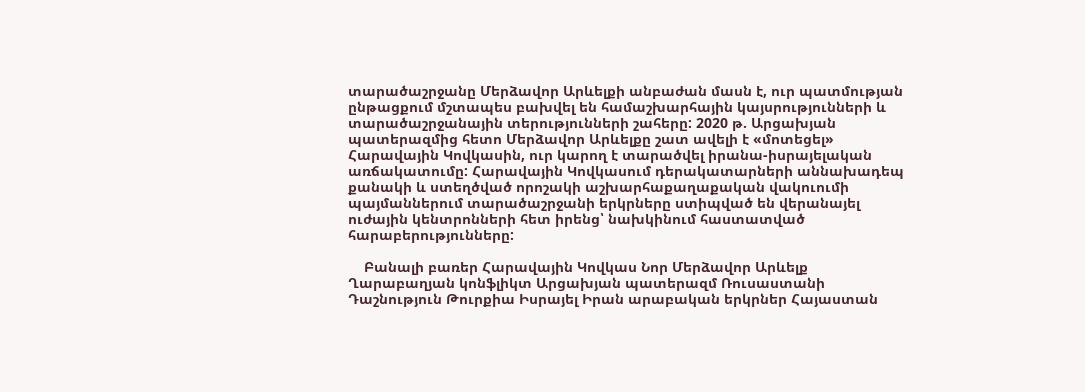տարածաշրջանը Մերձավոր Արևելքի անբաժան մասն է, ուր պատմության ընթացքում մշտապես բախվել են համաշխարհային կայսրությունների և տարածաշրջանային տերությունների շահերը: 2020 թ. Արցախյան պատերազմից հետո Մերձավոր Արևելքը շատ ավելի է «մոտեցել» Հարավային Կովկասին, ուր կարող է տարածվել իրանա-իսրայելական առճակատումը: Հարավային Կովկասում դերակատարների աննախադեպ քանակի և ստեղծված որոշակի աշխարհաքաղաքական վակուումի պայմաններում տարածաշրջանի երկրները ստիպված են վերանայել ուժային կենտրոնների հետ իրենց՝ նախկինում հաստատված հարաբերությունները:

    Բանալի բառեր Հարավային Կովկաս Նոր Մերձավոր Արևելք Ղարաբաղյան կոնֆլիկտ Արցախյան պատերազմ Ռուսաստանի Դաշնություն Թուրքիա Իսրայել Իրան արաբական երկրներ Հայաստան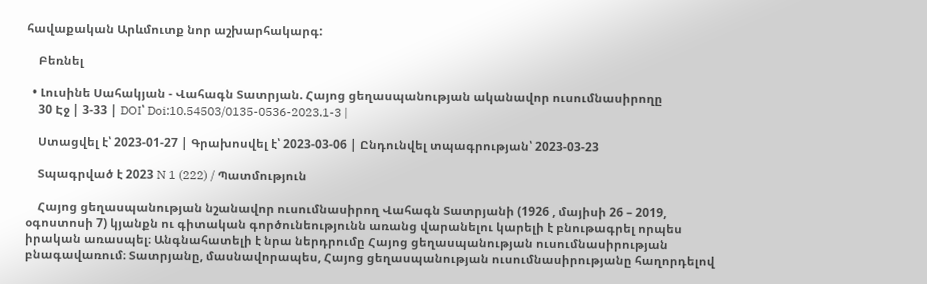հավաքական Արևմուտք նոր աշխարհակարգ:

    Բեռնել

  • Լուսինե Սահակյան - Վահագն Տատրյան. Հայոց ցեղասպանության ականավոր ուսումնասիրողը
    30 Էջ | 3-33 | DOI՝ Doi:10.54503/0135-0536-2023.1-3 |

    Ստացվել է՝ 2023-01-27 | Գրախոսվել է՝ 2023-03-06 | Ընդունվել տպագրության՝ 2023-03-23

    Տպագրված է 2023 N 1 (222) / Պատմություն

    Հայոց ցեղասպանության նշանավոր ուսումնասիրող Վահագն Տատրյանի (1926 , մայիսի 26 – 2019, օգոստոսի 7) կյանքն ու գիտական գործունեությունն առանց վարանելու կարելի է բնութագրել որպես իրական առասպել։ Անգնահատելի է նրա ներդրումը Հայոց ցեղասպանության ուսումնասիրության բնագավառում։ Տատրյանը, մասնավորապես, Հայոց ցեղասպանության ուսումնասիրությանը հաղորդելով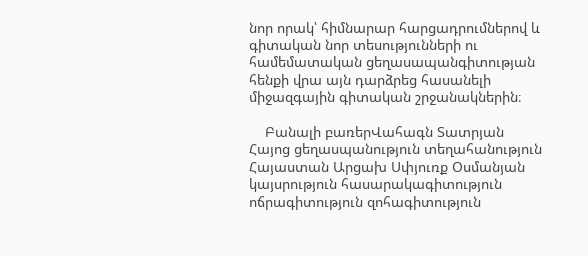նոր որակ՝ հիմնարար հարցադրումներով և գիտական նոր տեսությունների ու համեմատական ցեղասապանգիտության հենքի վրա այն դարձրեց հասանելի միջազգային գիտական շրջանակներին։

    Բանալի բառերՎահագն Տատրյան Հայոց ցեղասպանություն տեղահանություն Հայաստան Արցախ Սփյուռք Օսմանյան կայսրություն հասարակագիտություն ոճրագիտություն զոհագիտություն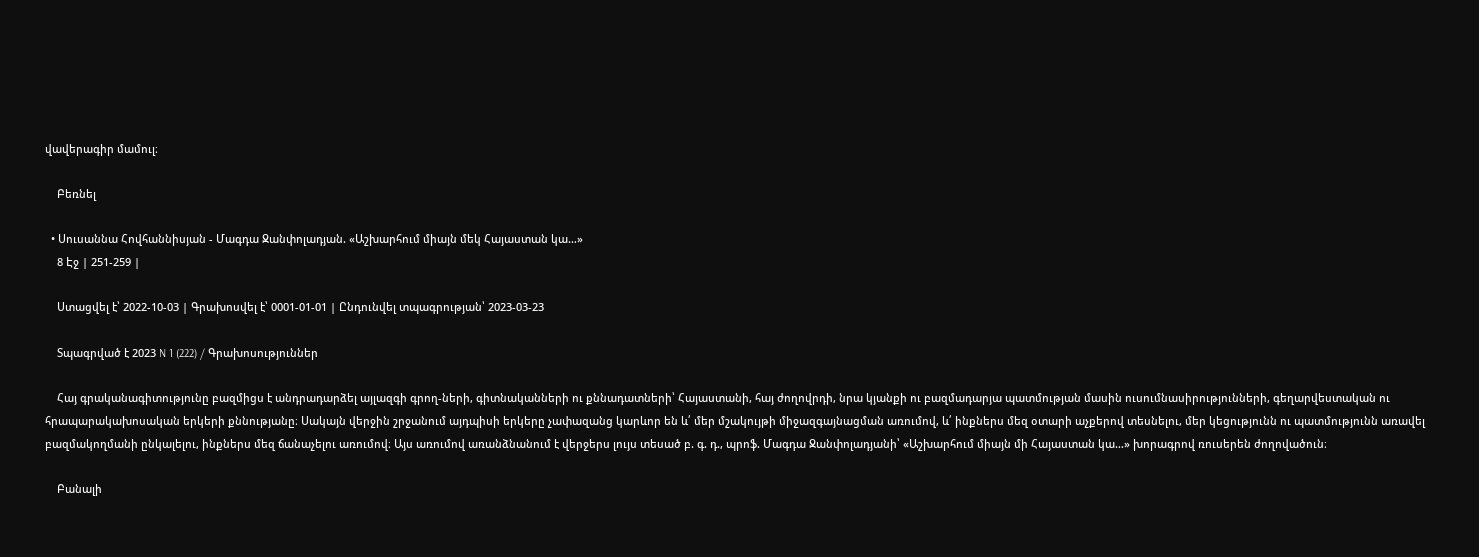վավերագիր մամուլ։

    Բեռնել

  • Սուսաննա Հովհաննիսյան - Մագդա Ջանփոլադյան. «Աշխարհում միայն մեկ Հայաստան կա…»
    8 Էջ | 251-259 |

    Ստացվել է՝ 2022-10-03 | Գրախոսվել է՝ 0001-01-01 | Ընդունվել տպագրության՝ 2023-03-23

    Տպագրված է 2023 N 1 (222) / Գրախոսություններ

    Հայ գրականագիտությունը բազմիցս է անդրադարձել այլազգի գրող-ների, գիտնականների ու քննադատների՝ Հայաստանի, հայ ժողովրդի, նրա կյանքի ու բազմադարյա պատմության մասին ուսումնասիրությունների, գեղարվեստական ու հրապարակախոսական երկերի քննությանը։ Սակայն վերջին շրջանում այդպիսի երկերը չափազանց կարևոր են և՛ մեր մշակույթի միջազգայնացման առումով, և՛ ինքներս մեզ օտարի աչքերով տեսնելու, մեր կեցությունն ու պատմությունն առավել բազմակողմանի ընկալելու, ինքներս մեզ ճանաչելու առումով։ Այս առումով առանձնանում է վերջերս լույս տեսած բ. գ. դ., պրոֆ. Մագդա Ջանփոլադյանի՝ «Աշխարհում միայն մի Հայաստան կա…» խորագրով ռուսերեն ժողովածուն։

    Բանալի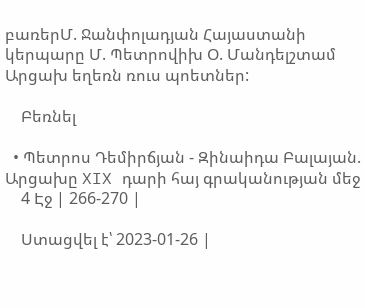բառերՄ. Ջանփոլադյան Հայաստանի կերպարը Մ. Պետրովիխ Օ. Մանդելշտամ Արցախ եղեռն ռուս պոետներ:

    Բեռնել

  • Պետրոս Դեմիրճյան - Զինաիդա Բալայան. Արցախը XIX դարի հայ գրականության մեջ
    4 Էջ | 266-270 |

    Ստացվել է՝ 2023-01-26 |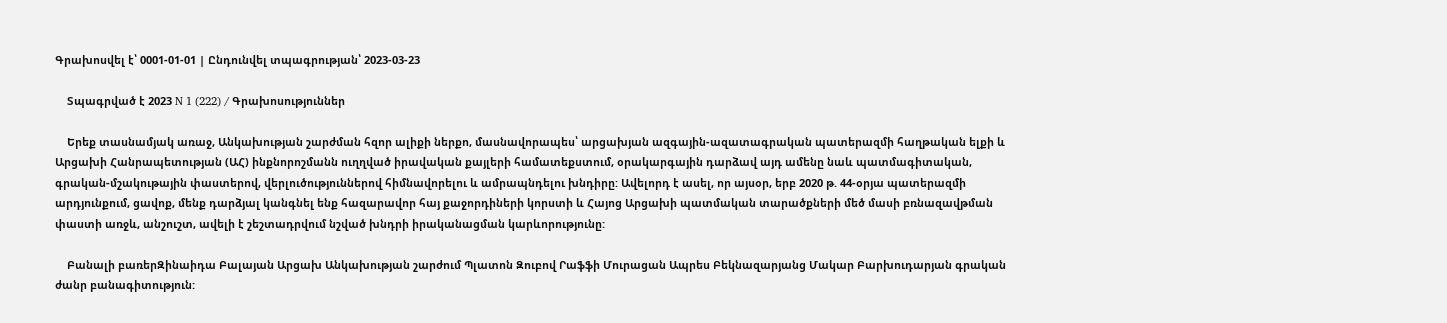Գրախոսվել է՝ 0001-01-01 | Ընդունվել տպագրության՝ 2023-03-23

    Տպագրված է 2023 N 1 (222) / Գրախոսություններ

    Երեք տասնամյակ առաջ, Անկախության շարժման հզոր ալիքի ներքո, մասնավորապես՝ արցախյան ազգային-ազատագրական պատերազմի հաղթական ելքի և Արցախի Հանրապետության (ԱՀ) ինքնորոշմանն ուղղված իրավական քայլերի համատեքստում, օրակարգային դարձավ այդ ամենը նաև պատմագիտական, գրական-մշակութային փաստերով, վերլուծություններով հիմնավորելու և ամրապնդելու խնդիրը: Ավելորդ է ասել, որ այսօր, երբ 2020 թ. 44-օրյա պատերազմի արդյունքում, ցավոք, մենք դարձյալ կանգնել ենք հազարավոր հայ քաջորդիների կորստի և Հայոց Արցախի պատմական տարածքների մեծ մասի բռնազավթման փաստի առջև, անշուշտ, ավելի է շեշտադրվում նշված խնդրի իրականացման կարևորությունը:

    Բանալի բառերԶինաիդա Բալայան Արցախ Անկախության շարժում Պլատոն Զուբով Րաֆֆի Մուրացան Ապրես Բեկնազարյանց Մակար Բարխուդարյան գրական ժանր բանագիտություն: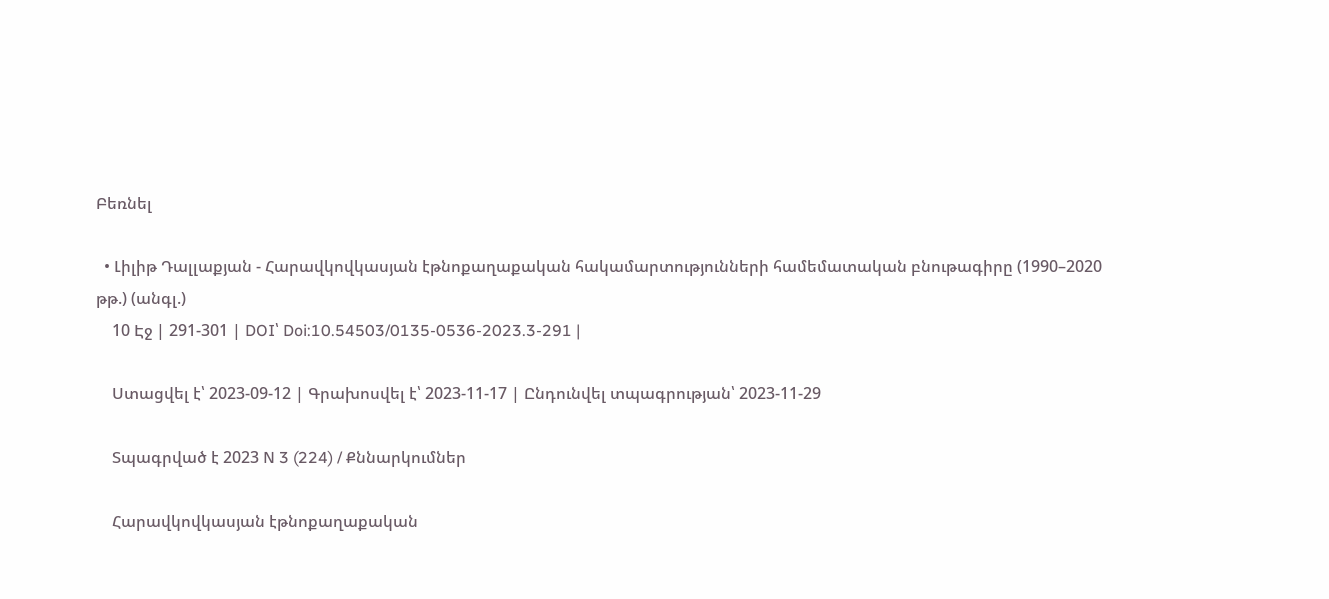Բեռնել

  • Լիլիթ Դալլաքյան - Հարավկովկասյան էթնոքաղաքական հակամարտությունների համեմատական բնութագիրը (1990–2020 թթ.) (անգլ.)
    10 Էջ | 291-301 | DOI՝ Doi:10.54503/0135-0536-2023.3-291 |

    Ստացվել է՝ 2023-09-12 | Գրախոսվել է՝ 2023-11-17 | Ընդունվել տպագրության՝ 2023-11-29

    Տպագրված է 2023 N 3 (224) / Քննարկումներ

    Հարավկովկասյան էթնոքաղաքական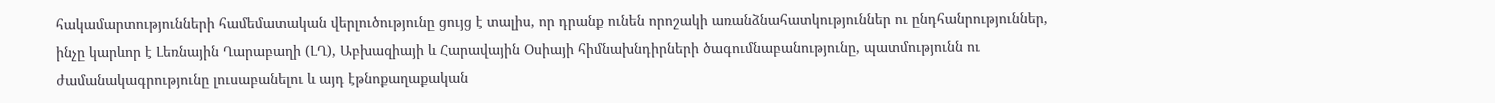հակամարտությունների համեմատական վերլուծությունը ցույց է տալիս, որ դրանք ունեն որոշակի առանձնահատկություններ ու ընդհանրություններ, ինչը կարևոր է Լեռնային Ղարաբաղի (ԼՂ), Աբխազիայի և Հարավային Օսիայի հիմնախնդիրների ծագումնաբանությունը, պատմությունն ու ժամանակագրությունը լուսաբանելու և այդ էթնոքաղաքական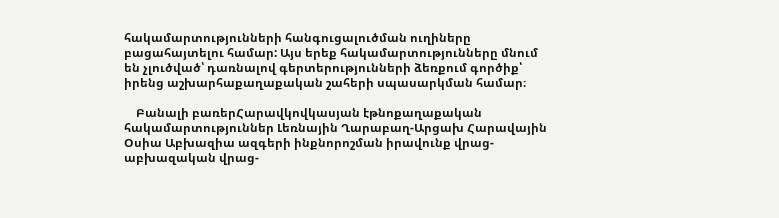հակամարտությունների հանգուցալուծման ուղիները բացահայտելու համար: Այս երեք հակամարտությունները մնում են չլուծված՝ դառնալով գերտերությունների ձեռքում գործիք՝ իրենց աշխարհաքաղաքական շահերի սպասարկման համար։

    Բանալի բառերՀարավկովկասյան էթնոքաղաքական հակամարտություններ Լեռնային Ղարաբաղ-Արցախ Հարավային Օսիա Աբխազիա ազգերի ինքնորոշման իրավունք վրաց-աբխազական վրաց-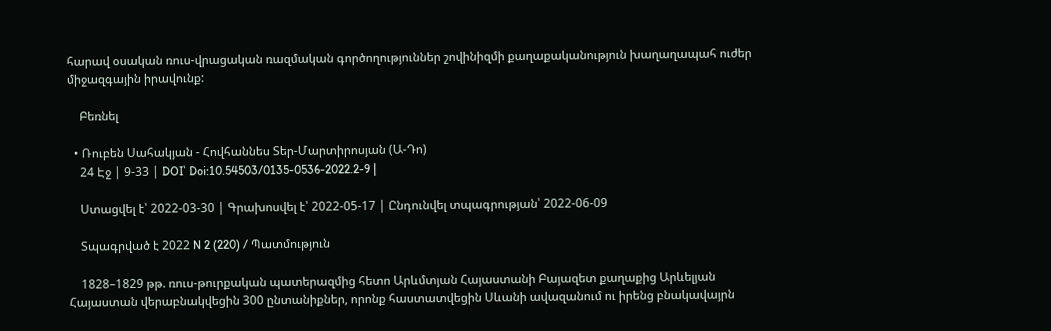հարավ օսական ռուս-վրացական ռազմական գործողություններ շովինիզմի քաղաքականություն խաղաղապահ ուժեր միջազգային իրավունք:

    Բեռնել

  • Ռուբեն Սահակյան - Հովհաննես Տեր-Մարտիրոսյան (Ա-Դո)
    24 Էջ | 9-33 | DOI՝ Doi:10.54503/0135-0536-2022.2-9 |

    Ստացվել է՝ 2022-03-30 | Գրախոսվել է՝ 2022-05-17 | Ընդունվել տպագրության՝ 2022-06-09

    Տպագրված է 2022 N 2 (220) / Պատմություն

    1828–1829 թթ. ռուս-թուրքական պատերազմից հետո Արևմտյան Հայաստանի Բայազետ քաղաքից Արևելյան Հայաստան վերաբնակվեցին 300 ընտանիքներ, որոնք հաստատվեցին Սևանի ավազանում ու իրենց բնակավայրն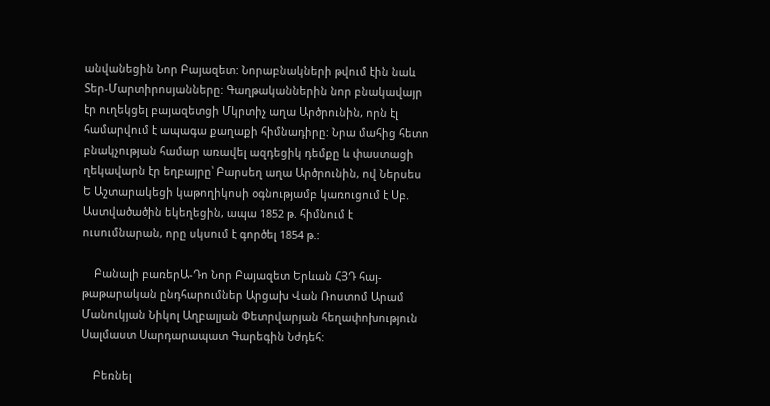անվանեցին Նոր Բայազետ: Նորաբնակների թվում էին նաև Տեր-Մարտիրոսյանները: Գաղթականներին նոր բնակավայր էր ուղեկցել բայազետցի Մկրտիչ աղա Արծրունին, որն էլ համարվում է ապագա քաղաքի հիմնադիրը: Նրա մահից հետո բնակչության համար առավել ազդեցիկ դեմքը և փաստացի ղեկավարն էր եղբայրը՝ Բարսեղ աղա Արծրունին, ով Ներսես Ե Աշտարակեցի կաթողիկոսի օգնությամբ կառուցում է Սբ. Աստվածածին եկեղեցին, ապա 1852 թ. հիմնում է ուսումնարան, որը սկսում է գործել 1854 թ.:

    Բանալի բառերԱ-Դո Նոր Բայազետ Երևան ՀՅԴ հայ-թաթարական ընդհարումներ Արցախ Վան Ռոստոմ Արամ Մանուկյան Նիկոլ Աղբալյան Փետրվարյան հեղափոխություն Սալմաստ Սարդարապատ Գարեգին Նժդեհ:

    Բեռնել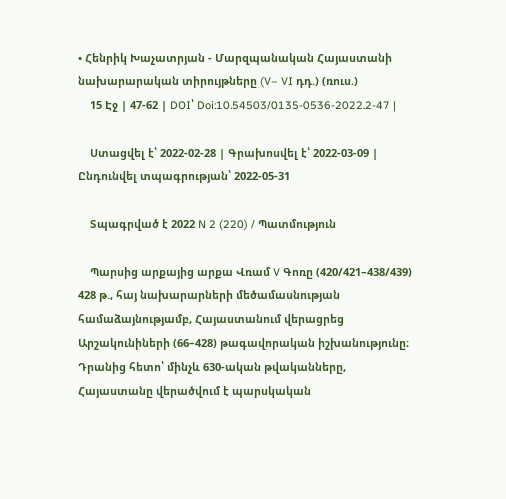• Հենրիկ Խաչատրյան - Մարզպանական Հայաստանի նախարարական տիրույթները (V– VI դդ.) (ռուս.)
    15 Էջ | 47-62 | DOI՝ Doi:10.54503/0135-0536-2022.2-47 |

    Ստացվել է՝ 2022-02-28 | Գրախոսվել է՝ 2022-03-09 | Ընդունվել տպագրության՝ 2022-05-31

    Տպագրված է 2022 N 2 (220) / Պատմություն

    Պարսից արքայից արքա Վռամ V Գոռը (420/421–438/439) 428 թ., հայ նախարարների մեծամասնության համաձայնությամբ, Հայաստանում վերացրեց Արշակունիների (66–428) թագավորական իշխանությունը։ Դրանից հետո՝ մինչև 630-ական թվականները, Հայաստանը վերածվում է պարսկական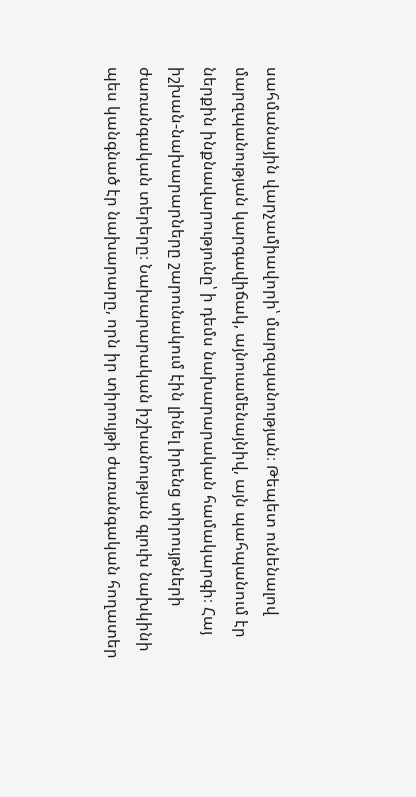սահմանային վարչամիավորի՝ մարզպանության։ Թեպետ ունենալով մարզպանության կարգավիճակ, այնուամենայնիվ, այն պահպանում էր ներքին ինքնավարությունը՝ ի դեմս նախարարական համակարգի։ Հայ իշխան-նախարարները շարունակում էին լինել իրենց տիրույթների ժառանգական տերերը։ Նախարարական իշխանության գլուխ նախկինի պես կանգնած էր նախարարը, որն իր տիրույթի ժառանգական հողատեր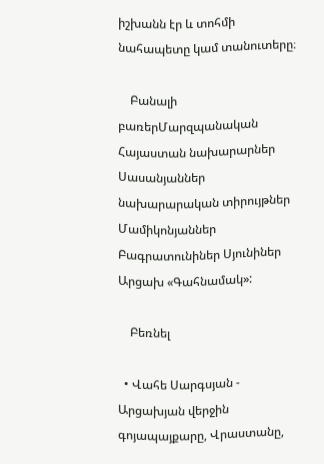իշխանն էր և տոհմի նահապետը կամ տանուտերը։

    Բանալի բառերՄարզպանական Հայաստան նախարարներ Սասանյաններ նախարարական տիրույթներ Մամիկոնյաններ Բագրատունիներ Սյունիներ Արցախ «Գահնամակ»:

    Բեռնել

  • Վահե Սարգսյան - Արցախյան վերջին գոյապայքարը, Վրաստանը,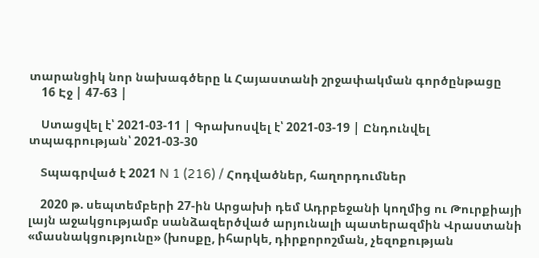տարանցիկ նոր նախագծերը և Հայաստանի շրջափակման գործընթացը
    16 Էջ | 47-63 |

    Ստացվել է՝ 2021-03-11 | Գրախոսվել է՝ 2021-03-19 | Ընդունվել տպագրության՝ 2021-03-30

    Տպագրված է 2021 N 1 (216) / Հոդվածներ, հաղորդումներ

    2020 թ. սեպտեմբերի 27-ին Արցախի դեմ Ադրբեջանի կողմից ու Թուրքիայի լայն աջակցությամբ սանձազերծված արյունալի պատերազմին Վրաստանի «մասնակցությունը» (խոսքը, իհարկե, դիրքորոշման, չեզոքության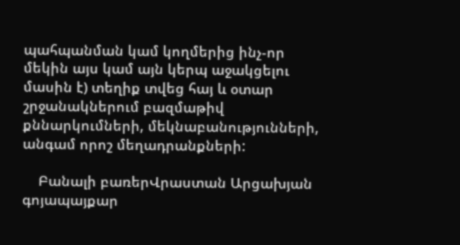պահպանման կամ կողմերից ինչ-որ մեկին այս կամ այն կերպ աջակցելու մասին է) տեղիք տվեց հայ և օտար շրջանակներում բազմաթիվ քննարկումների, մեկնաբանությունների, անգամ որոշ մեղադրանքների:

    Բանալի բառերՎրաստան Արցախյան գոյապայքար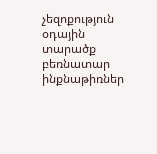չեզոքություն օդային տարածք բեռնատար ինքնաթիռներ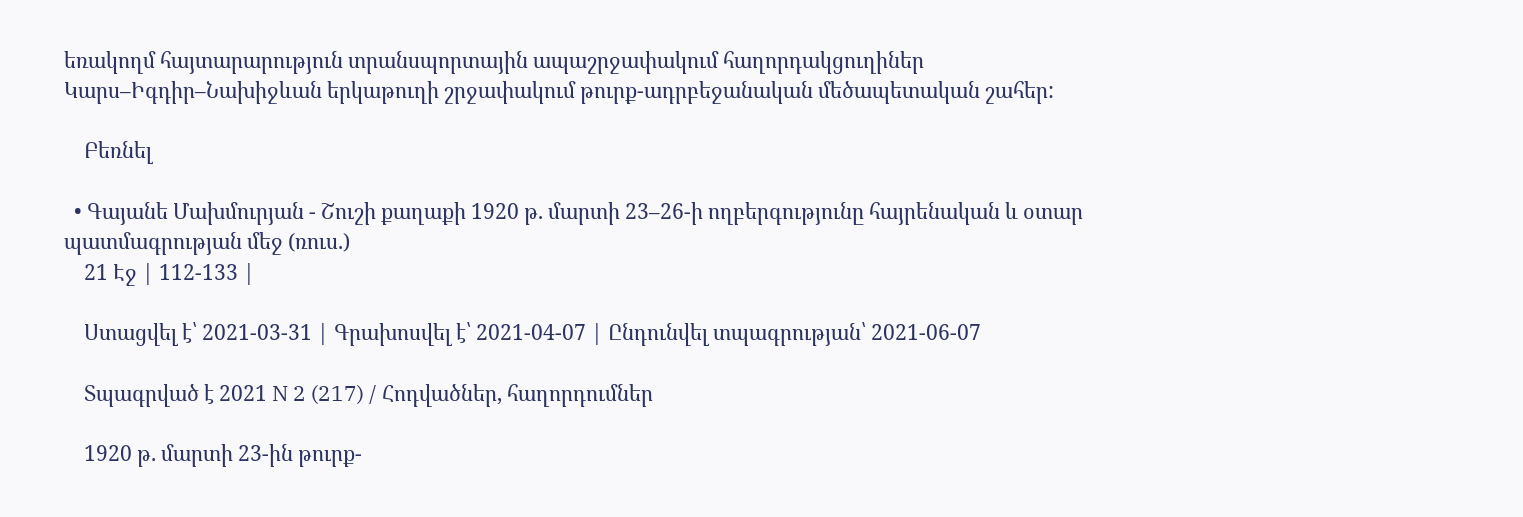եռակողմ հայտարարություն տրանսպորտային ապաշրջափակում հաղորդակցուղիներ Կարս–Իգդիր–Նախիջևան երկաթուղի շրջափակում թուրք-ադրբեջանական մեծապետական շահեր:

    Բեռնել

  • Գայանե Մախմուրյան - Շուշի քաղաքի 1920 թ. մարտի 23–26-ի ողբերգությունը հայրենական և օտար պատմագրության մեջ (ռուս.)
    21 Էջ | 112-133 |

    Ստացվել է՝ 2021-03-31 | Գրախոսվել է՝ 2021-04-07 | Ընդունվել տպագրության՝ 2021-06-07

    Տպագրված է 2021 N 2 (217) / Հոդվածներ, հաղորդումներ

    1920 թ. մարտի 23-ին թուրք-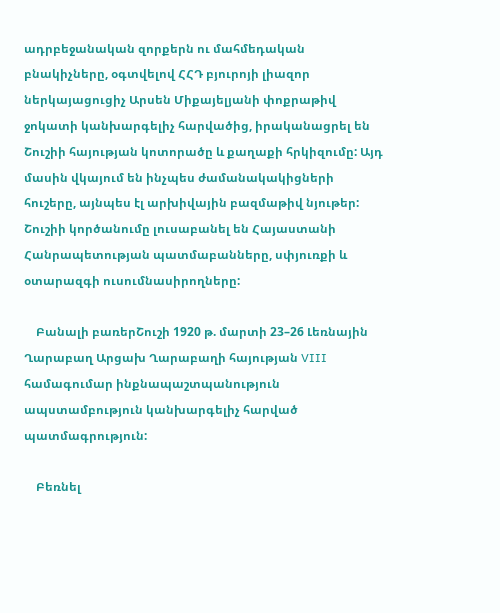ադրբեջանական զորքերն ու մահմեդական բնակիչները, օգտվելով ՀՀԴ բյուրոյի լիազոր ներկայացուցիչ Արսեն Միքայելյանի փոքրաթիվ ջոկատի կանխարգելիչ հարվածից, իրականացրել են Շուշիի հայության կոտորածը և քաղաքի հրկիզումը: Այդ մասին վկայում են ինչպես ժամանակակիցների հուշերը, այնպես էլ արխիվային բազմաթիվ նյութեր: Շուշիի կործանումը լուսաբանել են Հայաստանի Հանրապետության պատմաբանները, սփյուռքի և օտարազգի ուսումնասիրողները:

    Բանալի բառերՇուշի 1920 թ. մարտի 23–26 Լեռնային Ղարաբաղ Արցախ Ղարաբաղի հայության VIII համագումար ինքնապաշտպանություն ապստամբություն կանխարգելիչ հարված պատմագրություն:

    Բեռնել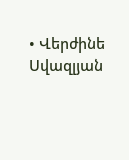• Վերժինե Սվազլյան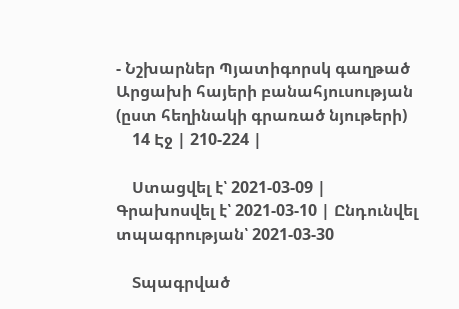- Նշխարներ Պյատիգորսկ գաղթած Արցախի հայերի բանահյուսության (ըստ հեղինակի գրառած նյութերի)
    14 Էջ | 210-224 |

    Ստացվել է՝ 2021-03-09 | Գրախոսվել է՝ 2021-03-10 | Ընդունվել տպագրության՝ 2021-03-30

    Տպագրված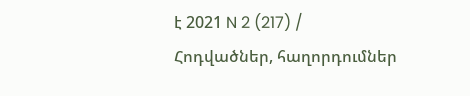է 2021 N 2 (217) / Հոդվածներ, հաղորդումներ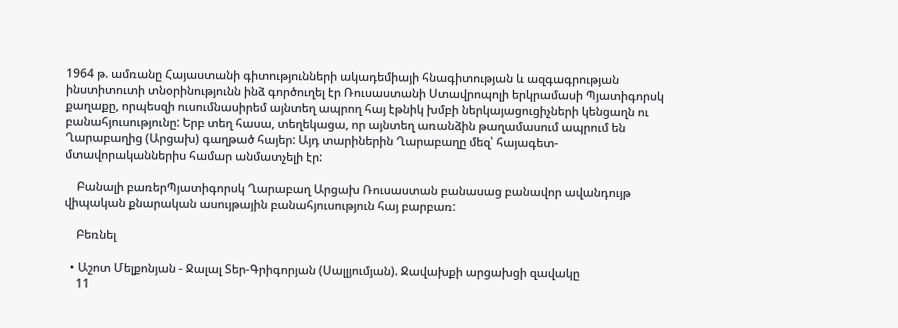1964 թ. ամռանը Հայաստանի գիտությունների ակադեմիայի հնագիտության և ազգագրության ինստիտուտի տնօրինությունն ինձ գործուղել էր Ռուսաստանի Ստավրոպոլի երկրամասի Պյատիգորսկ քաղաքը, որպեսզի ուսումնասիրեմ այնտեղ ապրող հայ էթնիկ խմբի ներկայացուցիչների կենցաղն ու բանահյուսությունը: Երբ տեղ հասա, տեղեկացա, որ այնտեղ առանձին թաղամասում ապրում են Ղարաբաղից (Արցախ) գաղթած հայեր: Այդ տարիներին Ղարաբաղը մեզ՝ հայագետ-մտավորականներիս համար անմատչելի էր:

    Բանալի բառերՊյատիգորսկ Ղարաբաղ Արցախ Ռուսաստան բանասաց բանավոր ավանդույթ վիպական քնարական ասույթային բանահյուսություն հայ բարբառ:

    Բեռնել

  • Աշոտ Մելքոնյան - Ջալալ Տեր-Գրիգորյան (Սալլյումյան). Ջավախքի արցախցի զավակը
    11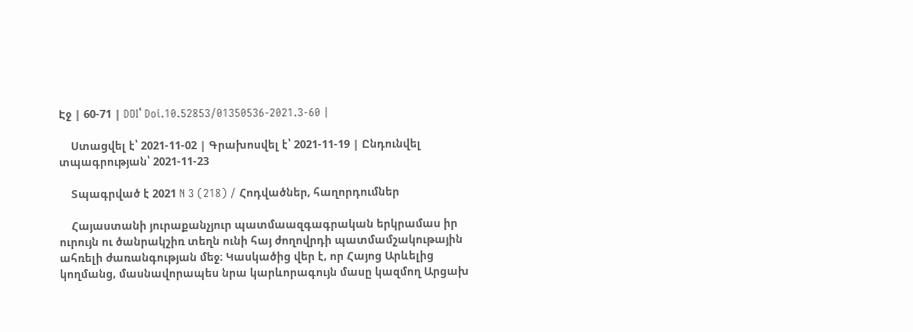Էջ | 60-71 | DOI՝ Doi.10.52853/01350536-2021.3-60 |

    Ստացվել է՝ 2021-11-02 | Գրախոսվել է՝ 2021-11-19 | Ընդունվել տպագրության՝ 2021-11-23

    Տպագրված է 2021 N 3 (218) / Հոդվածներ, հաղորդումներ

    Հայաստանի յուրաքանչյուր պատմաազգագրական երկրամաս իր ուրույն ու ծանրակշիռ տեղն ունի հայ ժողովրդի պատմամշակութային ահռելի ժառանգության մեջ։ Կասկածից վեր է, որ Հայոց Արևելից կողմանց, մասնավորապես նրա կարևորագույն մասը կազմող Արցախ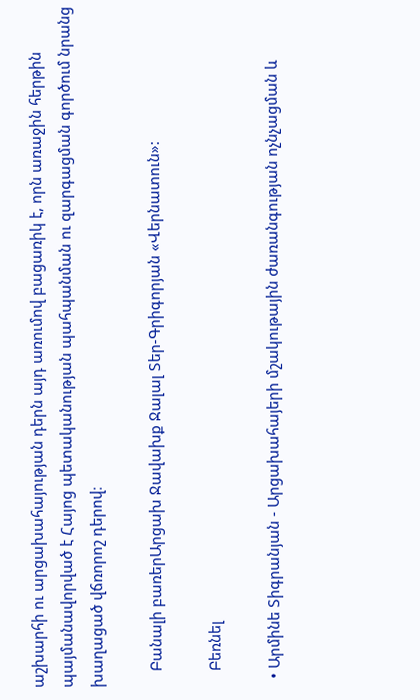աշխարհի ու արցախահայության դերն այդ առումով բացառիկ է, որն առաջին հերթին պայմանավորված է Հայոց պետականության պահպանման ու զարգացման գործում նրանց խաղացած վճռորոշ դերով։

    Բանալի բառերԱրցախ Ջավախք Ջալալ Տեր-Գրիգորյան «Վերնատուն»:

    Բեռնել

  • Արմինե Տիգրանյան - Արցախահայերի մշակութային ժառանգության ոչնչացման և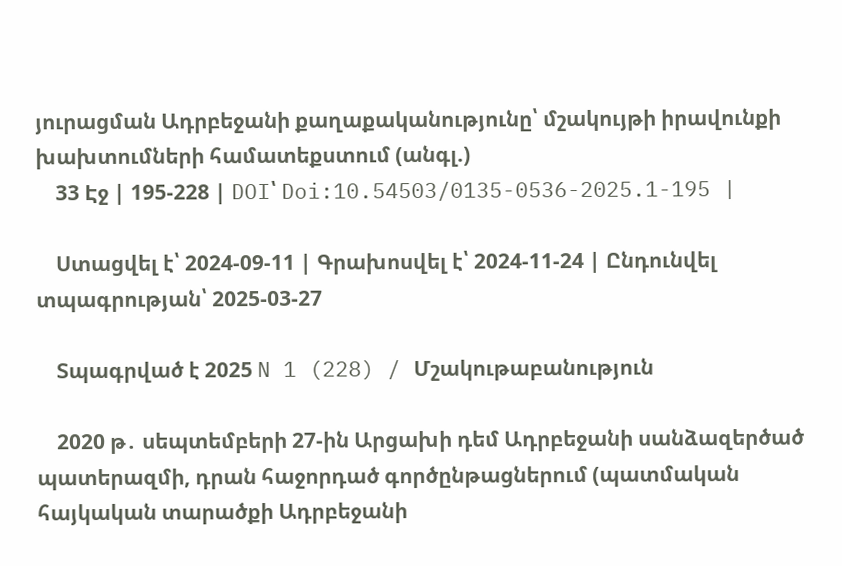յուրացման Ադրբեջանի քաղաքականությունը՝ մշակույթի իրավունքի խախտումների համատեքստում (անգլ.)
    33 Էջ | 195-228 | DOI՝ Doi:10.54503/0135-0536-2025.1-195 |

    Ստացվել է՝ 2024-09-11 | Գրախոսվել է՝ 2024-11-24 | Ընդունվել տպագրության՝ 2025-03-27

    Տպագրված է 2025 N 1 (228) / Մշակութաբանություն

    2020 թ․ սեպտեմբերի 27-ին Արցախի դեմ Ադրբեջանի սանձազերծած պատերազմի, դրան հաջորդած գործընթացներում (պատմական հայկական տարածքի Ադրբեջանի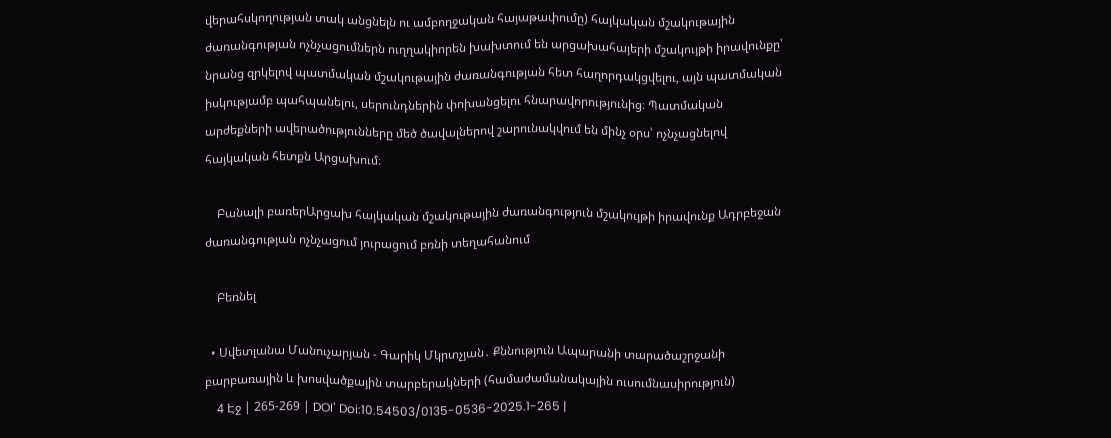վերահսկողության տակ անցնելն ու ամբողջական հայաթափումը) հայկական մշակութային ժառանգության ոչնչացումներն ուղղակիորեն խախտում են արցախահայերի մշակույթի իրավունքը՝ նրանց զրկելով պատմական մշակութային ժառանգության հետ հաղորդակցվելու, այն պատմական իսկությամբ պահպանելու, սերունդներին փոխանցելու հնարավորությունից։ Պատմական արժեքների ավերածությունները մեծ ծավալներով շարունակվում են մինչ օրս՝ ոչնչացնելով հայկական հետքն Արցախում։

    Բանալի բառերԱրցախ հայկական մշակութային ժառանգություն մշակույթի իրավունք Ադրբեջան ժառանգության ոչնչացում յուրացում բռնի տեղահանում

    Բեռնել

  • Սվետլանա Մանուչարյան - Գարիկ Մկրտչյան․ Քննություն Ապարանի տարածաշրջանի բարբառային և խոսվածքային տարբերակների (համաժամանակային ուսումնասիրություն)
    4 Էջ | 265-269 | DOI՝ Doi:10.54503/0135-0536-2025.1-265 |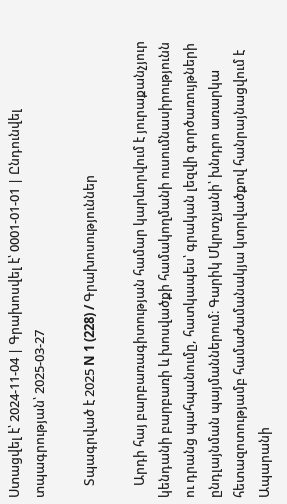Ստացվել է՝ 2024-11-04 | Գրախոսվել է՝ 0001-01-01 | Ընդունվել տպագրության՝ 2025-03-27

    Տպագրված է 2025 N 1 (228) / Գրախոսություններ

    Արդի հայ բարբառագիտության համար կարևորվում է յուրաքանչյուր կենդանի բարբառի և խոսվածքի համակողմանի ուսումնասիրությունն ու դրանց պահպանումը, հատկապես՝ գրական լեզվի գործառույթների ընդլայնման պայմաններում։ Գարիկ Մկրտչյանի՝ խնդրո առարկա հետազոտությամբ համաժամանակյա կտրվածքով հանրայնացվում է Ապարանի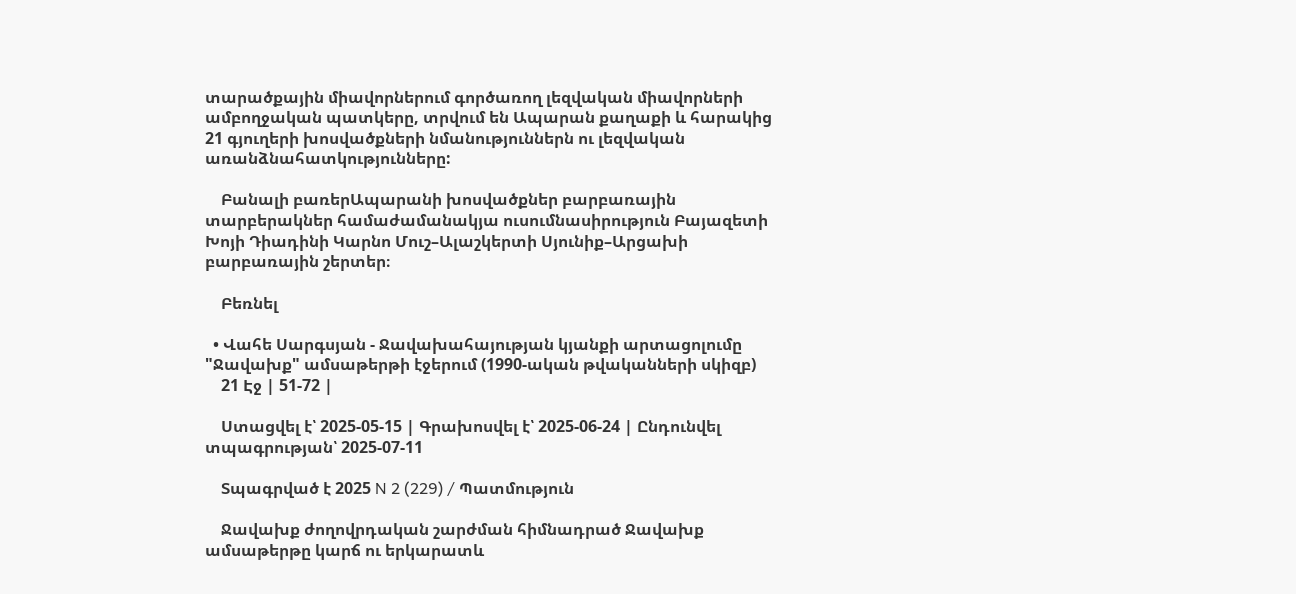տարածքային միավորներում գործառող լեզվական միավորների ամբողջական պատկերը, տրվում են Ապարան քաղաքի և հարակից 21 գյուղերի խոսվածքների նմանություններն ու լեզվական առանձնահատկությունները:

    Բանալի բառերԱպարանի խոսվածքներ բարբառային տարբերակներ համաժամանակյա ուսումնասիրություն Բայազետի Խոյի Դիադինի Կարնո Մուշ–Ալաշկերտի Սյունիք–Արցախի բարբառային շերտեր։

    Բեռնել

  • Վահե Սարգսյան - Ջավախահայության կյանքի արտացոլումը "Ջավախք" ամսաթերթի էջերում (1990-ական թվականների սկիզբ)
    21 Էջ | 51-72 |

    Ստացվել է՝ 2025-05-15 | Գրախոսվել է՝ 2025-06-24 | Ընդունվել տպագրության՝ 2025-07-11

    Տպագրված է 2025 N 2 (229) / Պատմություն

    Ջավախք ժողովրդական շարժման հիմնադրած Ջավախք ամսաթերթը կարճ ու երկարատև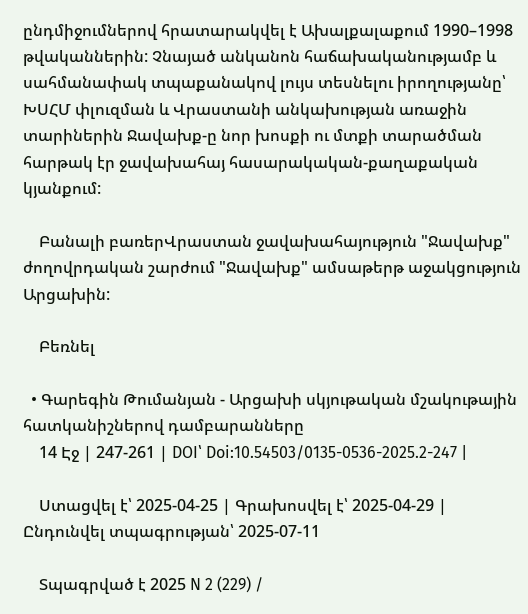ընդմիջումներով հրատարակվել է Ախալքալաքում 1990–1998 թվականներին: Չնայած անկանոն հաճախականությամբ և սահմանափակ տպաքանակով լույս տեսնելու իրողությանը՝ ԽՍՀՄ փլուզման և Վրաստանի անկախության առաջին տարիներին Ջավախք-ը նոր խոսքի ու մտքի տարածման հարթակ էր ջավախահայ հասարակական-քաղաքական կյանքում:

    Բանալի բառերՎրաստան ջավախահայություն "Ջավախք" ժողովրդական շարժում "Ջավախք" ամսաթերթ աջակցություն Արցախին:

    Բեռնել

  • Գարեգին Թումանյան - Արցախի սկյութական մշակութային հատկանիշներով դամբարանները
    14 Էջ | 247-261 | DOI՝ Doi:10.54503/0135-0536-2025.2-247 |

    Ստացվել է՝ 2025-04-25 | Գրախոսվել է՝ 2025-04-29 | Ընդունվել տպագրության՝ 2025-07-11

    Տպագրված է 2025 N 2 (229) /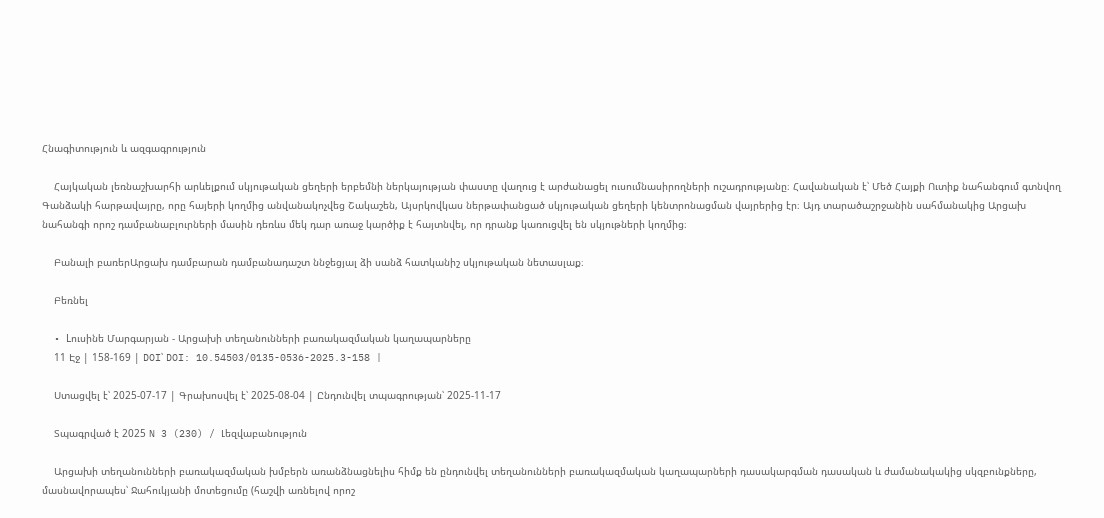Հնագիտություն և ազգագրություն

    Հայկական լեռնաշխարհի արևելքում սկյութական ցեղերի երբեմնի ներկայության փաստը վաղուց է արժանացել ուսումնասիրողների ուշադրությանը։ Հավանական է՝ Մեծ Հայքի Ուտիք նահանգում գտնվող Գանձակի հարթավայրը, որը հայերի կողմից անվանակոչվեց Շակաշեն, Այսրկովկաս ներթափանցած սկյութական ցեղերի կենտրոնացման վայրերից էր։ Այդ տարածաշրջանին սահմանակից Արցախ նահանգի որոշ դամբանաբլուրների մասին դեռևս մեկ դար առաջ կարծիք է հայտնվել, որ դրանք կառուցվել են սկյութների կողմից։

    Բանալի բառերԱրցախ դամբարան դամբանադաշտ ննջեցյալ ձի սանձ հատկանիշ սկյութական նետասլաք։

    Բեռնել

  • Lուսինե Մարգարյան - Արցախի տեղանունների բառակազմական կաղապարները
    11 Էջ | 158-169 | DOI՝ DOI: 10.54503/0135-0536-2025.3-158 |

    Ստացվել է՝ 2025-07-17 | Գրախոսվել է՝ 2025-08-04 | Ընդունվել տպագրության՝ 2025-11-17

    Տպագրված է 2025 N 3 (230) / Լեզվաբանություն

    Արցախի տեղանունների բառակազմական խմբերն առանձնացնելիս հիմք են ընդունվել տեղանունների բառակազմական կաղապարների դասակարգման դասական և ժամանակակից սկզբունքները, մասնավորապես՝ Ջահուկյանի մոտեցումը (հաշվի առնելով որոշ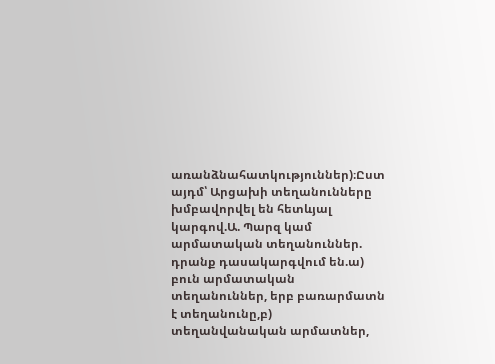առանձնահատկություններ)։Ըստ այդմ՝ Արցախի տեղանունները խմբավորվել են հետևյալ կարգով.Ա. Պարզ կամ արմատական տեղանուններ. դրանք դասակարգվում են.ա) բուն արմատական տեղանուններ, երբ բառարմատն է տեղանունը,բ) տեղանվանական արմատներ,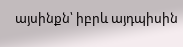այսինքն՝ իբրև այդպիսին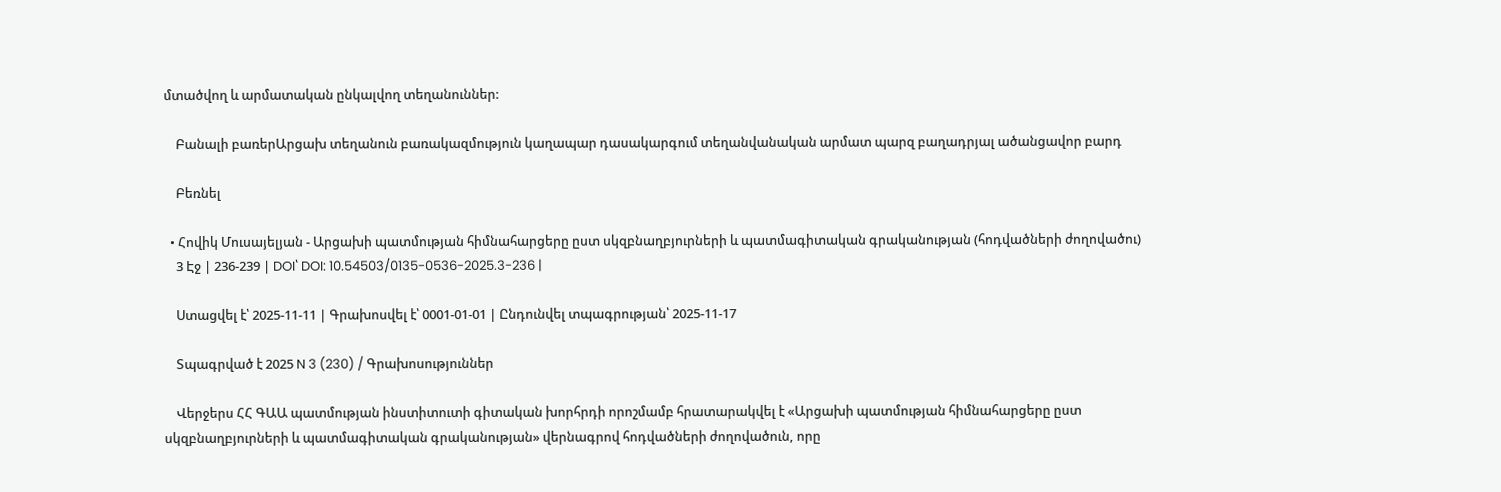մտածվող և արմատական ընկալվող տեղանուններ:

    Բանալի բառերԱրցախ տեղանուն բառակազմություն կաղապար դասակարգում տեղանվանական արմատ պարզ բաղադրյալ ածանցավոր բարդ

    Բեռնել

  • Հովիկ Մուսայելյան - Արցախի պատմության հիմնահարցերը ըստ սկզբնաղբյուրների և պատմագիտական գրականության (հոդվածների ժողովածու)
    3 Էջ | 236-239 | DOI՝ DOI: 10.54503/0135-0536-2025.3-236 |

    Ստացվել է՝ 2025-11-11 | Գրախոսվել է՝ 0001-01-01 | Ընդունվել տպագրության՝ 2025-11-17

    Տպագրված է 2025 N 3 (230) / Գրախոսություններ

    Վերջերս ՀՀ ԳԱԱ պատմության ինստիտուտի գիտական խորհրդի որոշմամբ հրատարակվել է «Արցախի պատմության հիմնահարցերը ըստ սկզբնաղբյուրների և պատմագիտական գրականության» վերնագրով հոդվածների ժողովածուն, որը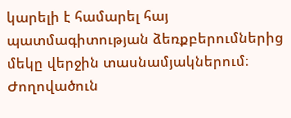կարելի է համարել հայ պատմագիտության ձեռքբերումներից մեկը վերջին տասնամյակներում։ Ժողովածուն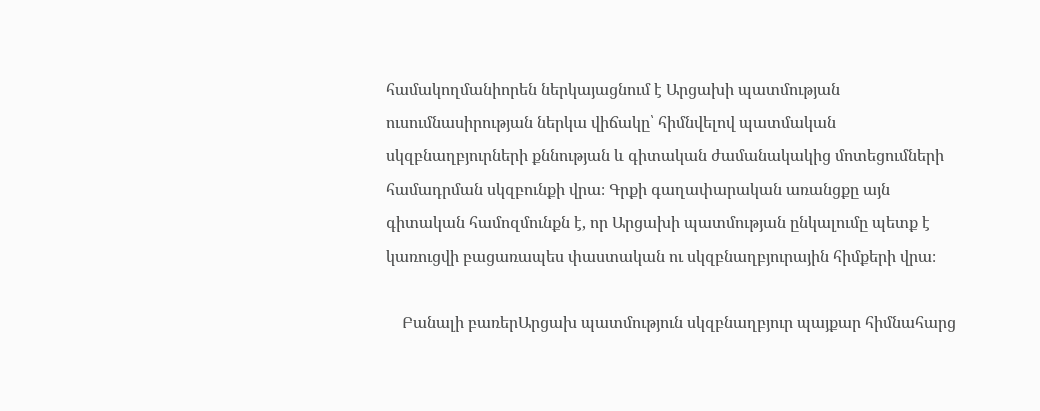համակողմանիորեն ներկայացնում է Արցախի պատմության ուսումնասիրության ներկա վիճակը՝ հիմնվելով պատմական սկզբնաղբյուրների քննության և գիտական ժամանակակից մոտեցումների համադրման սկզբունքի վրա։ Գրքի գաղափարական առանցքը այն գիտական համոզմունքն է, որ Արցախի պատմության ընկալումը պետք է կառուցվի բացառապես փաստական ու սկզբնաղբյուրային հիմքերի վրա։

    Բանալի բառերԱրցախ պատմություն սկզբնաղբյուր պայքար հիմնահարց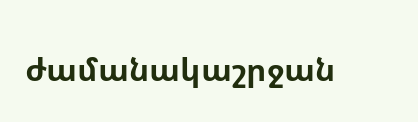ժամանակաշրջան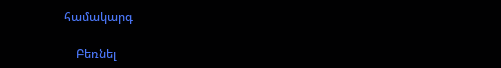համակարգ

    Բեռնել